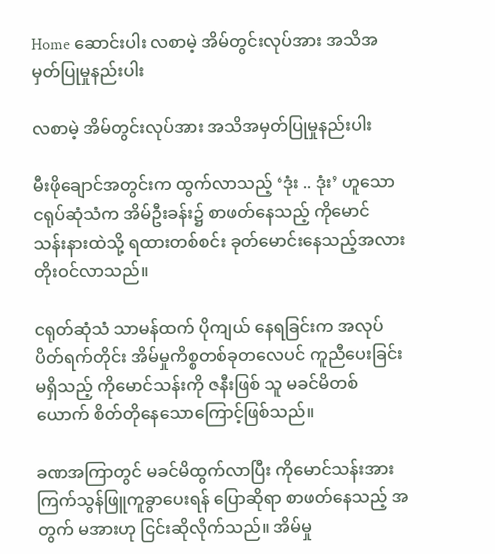Home ဆောင်းပါး လစာမဲ့ အိမ်တွင်းလုပ်အား အသိအမှတ်ပြုမှုနည်းပါး

လစာမဲ့ အိမ်တွင်းလုပ်အား အသိအမှတ်ပြုမှုနည်းပါး

မီးဖိုချောင်အတွင်းက ထွက်လာသည့် ‘ဒုံး .. ဒုံး’ ဟူသောငရုပ်ဆုံသံက အိမ်ဦးခန်း၌ စာဖတ်နေသည့် ကိုမောင် သန်းနားထဲသို့ ရထားတစ်စင်း ခုတ်မောင်းနေသည့်အလား တိုးဝင်လာသည်။

ငရုတ်ဆုံသံ သာမန်ထက် ပိုကျယ် နေရခြင်းက အလုပ်ပိတ်ရက်တိုင်း အိမ်မှုကိစ္စတစ်ခုတလေပင် ကူညီပေးခြင်းမရှိသည့် ကိုမောင်သန်းကို ဇနီးဖြစ် သူ မခင်မိတစ်ယောက် စိတ်တိုနေသောကြောင့်ဖြစ်သည်။

ခဏအကြာတွင် မခင်မိထွက်လာပြီး ကိုမောင်သန်းအား ကြက်သွန်ဖြူကူခွာပေးရန် ပြောဆိုရာ စာဖတ်နေသည့် အတွက် မအားဟု ငြင်းဆိုလိုက်သည်။ အိမ်မှု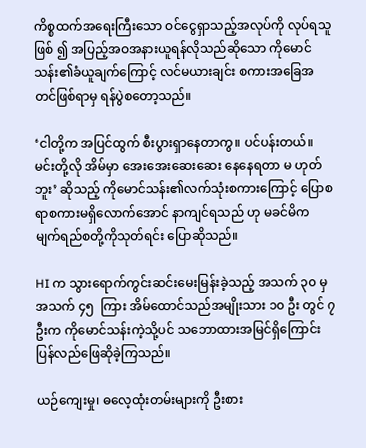ကိစ္စထက်အရေးကြီးသော ဝင်ငွေရှာသည့်အလုပ်ကို လုပ်ရသူဖြစ် ၍ အပြည့်အဝအနားယူရန်လိုသည်ဆိုသော ကိုမောင်သန်း၏ခံယူချက်ကြောင့် လင်မယားချင်း စကားအခြေအ တင်ဖြစ်ရာမှ ရန်ပွဲစတော့သည်။

‘ငါတို့က အပြင်ထွက် စီးပွားရှာနေတာကွ။ ပင်ပန်းတယ်။ မင်းတို့လို အိမ်မှာ အေးအေးဆေးဆေး နေနေရတာ မ ဟုတ်ဘူး’ ဆိုသည့် ကိုမောင်သန်း၏လက်သုံးစကားကြောင့် ပြောစရာစကားမရှိလောက်အောင် နာကျင်ရသည် ဟု မခင်မိက မျက်ရည်စတို့ကိုသုတ်ရင်း ပြောဆိုသည်။

HI က သွားရောက်ကွင်းဆင်းမေးမြန်းခဲ့သည့် အသက် ၃၀ မှ အသက် ၄၅  ကြား အိမ်ထောင်သည်အမျိုးသား ၁၀ ဦး တွင် ၇ ဦးက ကိုမောင်သန်းကဲ့သို့ပင် သဘောထားအမြင်ရှိကြောင်း ပြန်လည်ဖြေဆိုခဲ့ကြသည်။

ယဉ်ကျေးမှု၊ ဓလေ့ထုံးတမ်းများကို ဦးစား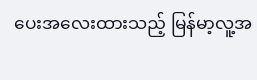ပေးအလေးထားသည့် မြန်မာ့လူ့အ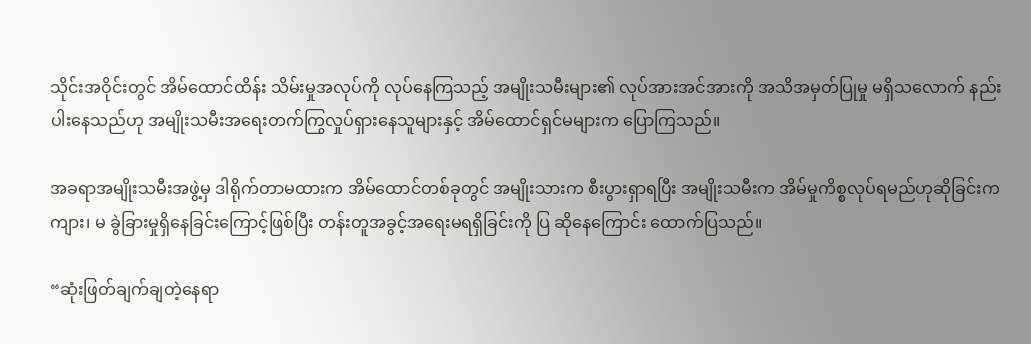သိုင်းအဝိုင်းတွင် အိမ်ထောင်ထိန်း သိမ်းမှုအလုပ်ကို လုပ်နေကြသည့် အမျိုးသမီးများ၏ လုပ်အားအင်အားကို အသိအမှတ်ပြုမှု မရှိသလောက် နည်းပါးနေသည်ဟု အမျိုးသမီးအရေးတက်ကြွလှုပ်ရှားနေသူများနှင့် အိမ်ထောင်ရှင်မများက ပြောကြသည်။

အခရာအမျိုးသမီးအဖွဲ့မှ ဒါရိုက်တာမထားက အိမ်ထောင်တစ်ခုတွင် အမျိုးသားက စီးပွားရှာရပြီး အမျိုးသမီးက အိမ်မှုကိစ္စလုပ်ရမည်ဟုဆိုခြင်းက ကျား၊ မ ခွဲခြားမှုရှိနေခြင်းကြောင့်ဖြစ်ပြီး တန်းတူအခွင့်အရေးမရရှိခြင်းကို ပြ ဆိုနေကြောင်း ထောက်ပြသည်။

“ဆုံးဖြတ်ချက်ချတဲ့နေရာ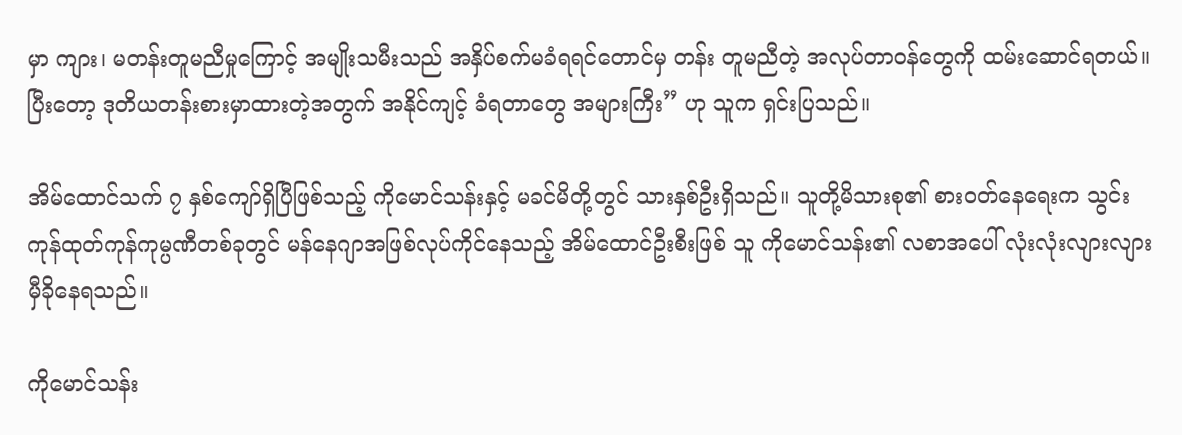မှာ ကျား၊ မတန်းတူမညီမှုကြောင့် အမျိုးသမီးသည် အနှိပ်စက်မခံရရင်တောင်မှ တန်း တူမညီတဲ့ အလုပ်တာဝန်တွေကို ထမ်းဆောင်ရတယ်။ ပြီးတော့ ဒုတိယတန်းစားမှာထားတဲ့အတွက် အနိုင်ကျင့် ခံရတာတွေ အများကြီး” ဟု သူက ရှင်းပြသည်။

အိမ်ထောင်သက် ၇ နှစ်ကျော်ရှိပြီဖြစ်သည့် ကိုမောင်သန်းနှင့် မခင်မိတို့တွင် သားနှစ်ဦးရှိသည်။ သူတို့မိသားစု၏ စားဝတ်နေရေးက သွင်းကုန်ထုတ်ကုန်ကုမ္ပဏီတစ်ခုတွင် မန်နေဂျာအဖြစ်လုပ်ကိုင်နေသည့် အိမ်ထောင်ဦးစီးဖြစ် သူ ကိုမောင်သန်း၏ လစာအပေါ် လုံးလုံးလျားလျား မှီခိုနေရသည်။

ကိုမောင်သန်း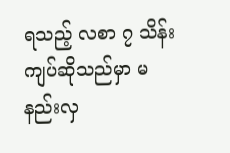ရသည့် လစာ ၇ သိန်းကျပ်ဆိုသည်မှာ မနည်းလှ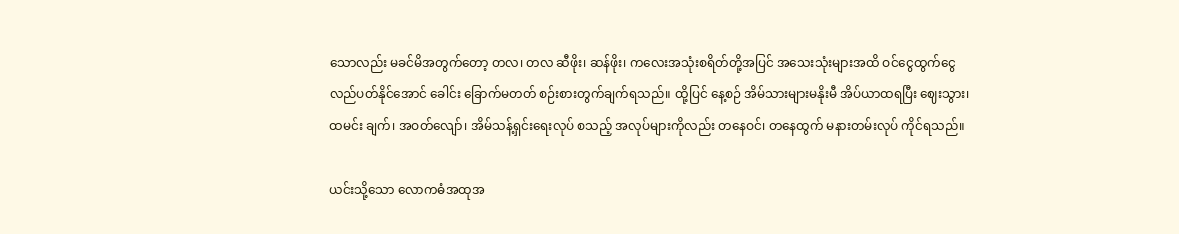သောလည်း မခင်မိအတွက်တော့ တလ၊ တလ ဆီဖိုး၊ ဆန်ဖိုး၊ ကလေးအသုံးစရိတ်တို့အပြင် အသေးသုံးများအထိ ဝင်ငွေထွက်ငွေ လည်ပတ်နိုင်အောင် ခေါင်း ခြောက်မတတ် စဉ်းစားတွက်ချက်ရသည်။ ထို့ပြင် နေ့စဉ် အိမ်သားများမနိုးမီ အိပ်ယာထရပြီး ဈေးသွား၊ ထမင်း ချက်၊ အဝတ်လျော်၊ အိမ်သန့်ရှင်းရေးလုပ် စသည့် အလုပ်များကိုလည်း တနေဝင်၊ တနေထွက် မနားတမ်းလုပ် ကိုင်ရသည်။

ယင်းသို့သော လောကဓံအထုအ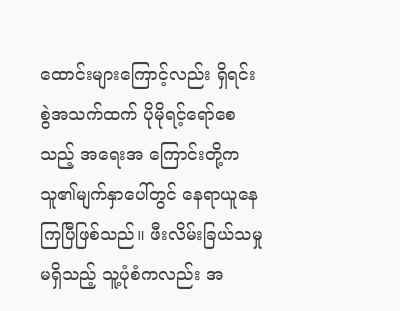ထောင်းများကြောင့်လည်း ရှိရင်းစွဲအသက်ထက် ပိုမိုရင့်ရော်စေသည့် အရေးအ ကြောင်းတို့က သူ၏မျက်နှာပေါ်တွင် နေရာယူနေကြပြီဖြစ်သည်။ ဖီးလိမ်းခြယ်သမှုမရှိသည့် သူ့ပုံစံကလည်း အ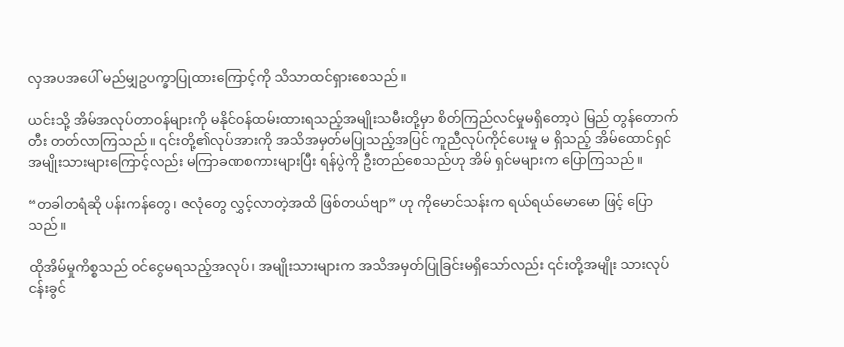လှအပအပေါ် မည်မျှဥပက္ခာပြုထားကြောင့်ကို သိသာထင်ရှားစေသည်။

ယင်းသို့ အိမ်အလုပ်တာဝန်များကို မနိုင်ဝန်ထမ်းထားရသည့်အမျိုးသမီးတို့မှာ စိတ်ကြည်လင်မှုမရှိတော့ပဲ မြည် တွန်တောက်တီး တတ်လာကြသည်။ ၎င်းတို့၏လုပ်အားကို အသိအမှတ်မပြုသည့်အပြင် ကူညီလုပ်ကိုင်ပေးမှု မ ရှိသည့် အိမ်ထောင်ရှင်အမျိုးသားများကြောင့်လည်း မကြာခဏစကားများပြီး ရန်ပွဲကို ဦးတည်စေသည်ဟု အိမ် ရှင်မများက ပြောကြသည်။

“တခါတရံဆို ပန်းကန်တွေ၊ ဇလုံတွေ လွှင့်လာတဲ့အထိ ဖြစ်တယ်ဗျာ” ဟု ကိုမောင်သန်းက ရယ်ရယ်မောမော ဖြင့် ပြောသည်။

ထိုအိမ်မှုကိစ္စသည် ဝင်ငွေမရသည့်အလုပ်၊ အမျိုးသားများက အသိအမှတ်ပြုခြင်းမရှိသော်လည်း ၎င်းတို့အမျိုး သားလုပ်ငန်းခွင်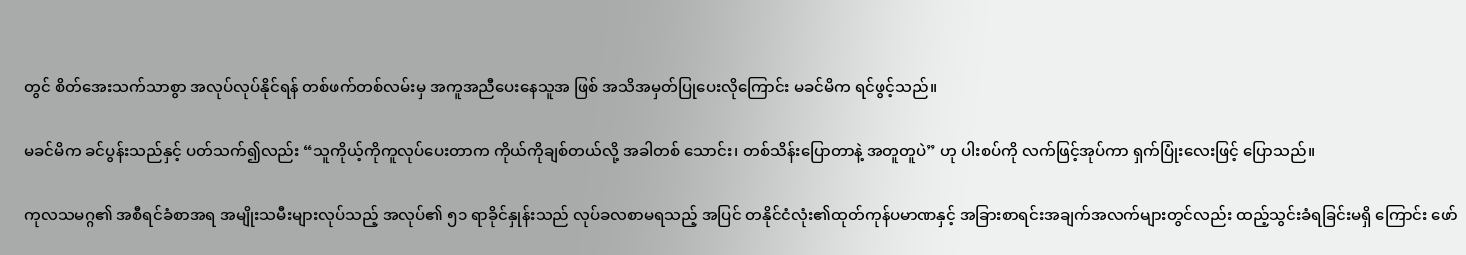တွင် စိတ်အေးသက်သာစွာ အလုပ်လုပ်နိုင်ရန် တစ်ဖက်တစ်လမ်းမှ အကူအညီပေးနေသူအ ဖြစ် အသိအမှတ်ပြုပေးလိုကြောင်း မခင်မိက ရင်ဖွင့်သည်။

မခင်မိက ခင်ပွန်းသည်နှင့် ပတ်သက်၍လည်း “သူကိုယ့်ကိုကူလုပ်ပေးတာက ကိုယ်ကိုချစ်တယ်လို့ အခါတစ် သောင်း၊ တစ်သိန်းပြောတာနဲ့ အတူတူပဲ” ဟု ပါးစပ်ကို လက်ဖြင့်အုပ်ကာ ရှက်ပြုံးလေးဖြင့် ပြောသည်။

ကုလသမဂ္ဂ၏ အစီရင်ခံစာအရ အမျိုးသမီးများလုပ်သည့် အလုပ်၏ ၅၁ ရာခိုင်နှုန်းသည် လုပ်ခလစာမရသည့် အပြင် တနိုင်ငံလုံး၏ထုတ်ကုန်ပမာဏနှင့် အခြားစာရင်းအချက်အလက်များတွင်လည်း ထည့်သွင်းခံရခြင်းမရှိ ကြောင်း ဖော်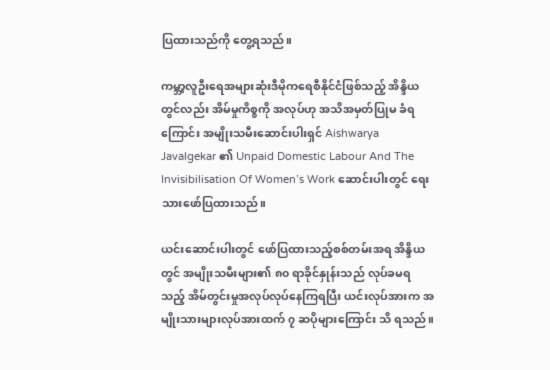ပြထားသည်ကို တွေ့ရသည်။

ကမ္ဘာ့လူဦးရေအများဆုံးဒီမိုကရေစီနိုင်ငံဖြစ်သည့် အိန္ဒိယတွင်လည်း အိမ်မှုကိစ္စကို အလုပ်ဟု အသိအမှတ်ပြုမ ခံရကြောင်း အမျိုးသမီးဆောင်းပါးရှင် Aishwarya Javalgekar ၏ Unpaid Domestic Labour And The Invisibilisation Of Women’s Work ဆောင်းပါးတွင် ရေးသားဖော်ပြထားသည်။

ယင်းဆောင်းပါးတွင် ဖော်ပြထားသည့်စစ်တမ်းအရ အိန္ဒိယတွင် အမျိုးသမီးများ၏ ၈၀ ရာခိုင်နှုန်းသည် လုပ်ခမရ သည့် အိမ်တွင်းမှုအလုပ်လုပ်နေကြရပြီး ယင်းလုပ်အားက အမျိုးသားများလုပ်အားထက် ၇ ဆပိုများကြောင်း သိ ရသည်။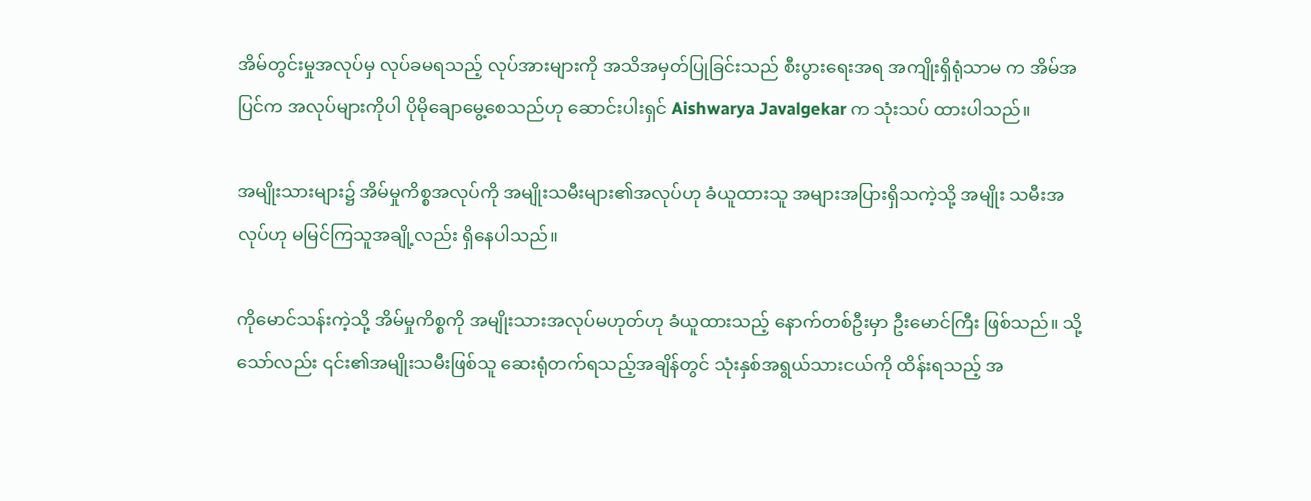အိမ်တွင်းမှုအလုပ်မှ လုပ်ခမရသည့် လုပ်အားများကို အသိအမှတ်ပြုခြင်းသည် စီးပွားရေးအရ အကျိုးရှိရုံသာမ က အိမ်အပြင်က အလုပ်များကိုပါ ပိုမိုချောမွေ့စေသည်ဟု ဆောင်းပါးရှင် Aishwarya Javalgekar က သုံးသပ် ထားပါသည်။

အမျိုးသားများ၌ အိမ်မှုကိစ္စအလုပ်ကို အမျိုးသမီးများ၏အလုပ်ဟု ခံယူထားသူ အများအပြားရှိသကဲ့သို့ အမျိုး သမီးအလုပ်ဟု မမြင်ကြသူအချို့လည်း ရှိနေပါသည်။

ကိုမောင်သန်းကဲ့သို့ အိမ်မှုကိစ္စကို အမျိုးသားအလုပ်မဟုတ်ဟု ခံယူထားသည့် နောက်တစ်ဦးမှာ ဦးမောင်ကြီး ဖြစ်သည်။ သို့သော်လည်း ၎င်း၏အမျိုးသမီးဖြစ်သူ ဆေးရုံတက်ရသည့်အချိန်တွင် သုံးနှစ်အရွယ်သားငယ်ကို ထိန်းရသည့် အ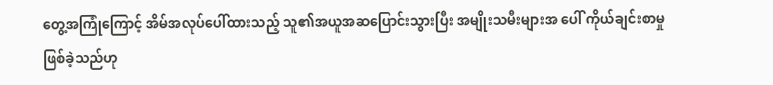တွေ့အကြုံကြောင့် အိမ်အလုပ်ပေါ်ထားသည့် သူ၏အယူအဆပြောင်းသွားပြီး အမျိုးသမီးများအ ပေါ် ကိုယ်ချင်းစာမှု ဖြစ်ခဲ့သည်ဟု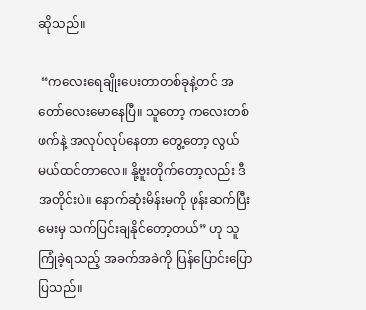ဆိုသည်။

 “ကလေးရေချိုးပေးတာတစ်ခုနဲ့တင် အတော်လေးမောနေပြီ။ သူတော့ ကလေးတစ်ဖက်နဲ့ အလုပ်လုပ်နေတာ တွေ့တော့ လွယ်မယ်ထင်တာလေ။ နို့ဗူးတိုက်တော့လည်း ဒီအတိုင်းပဲ။ နောက်ဆုံးမိန်းမကို ဖုန်းဆက်ပြီးမေးမှ သက်ပြင်းချနိုင်တော့တယ်” ဟု သူကြုံခဲ့ရသည့် အခက်အခဲကို ပြန်ပြောင်းပြောပြသည်။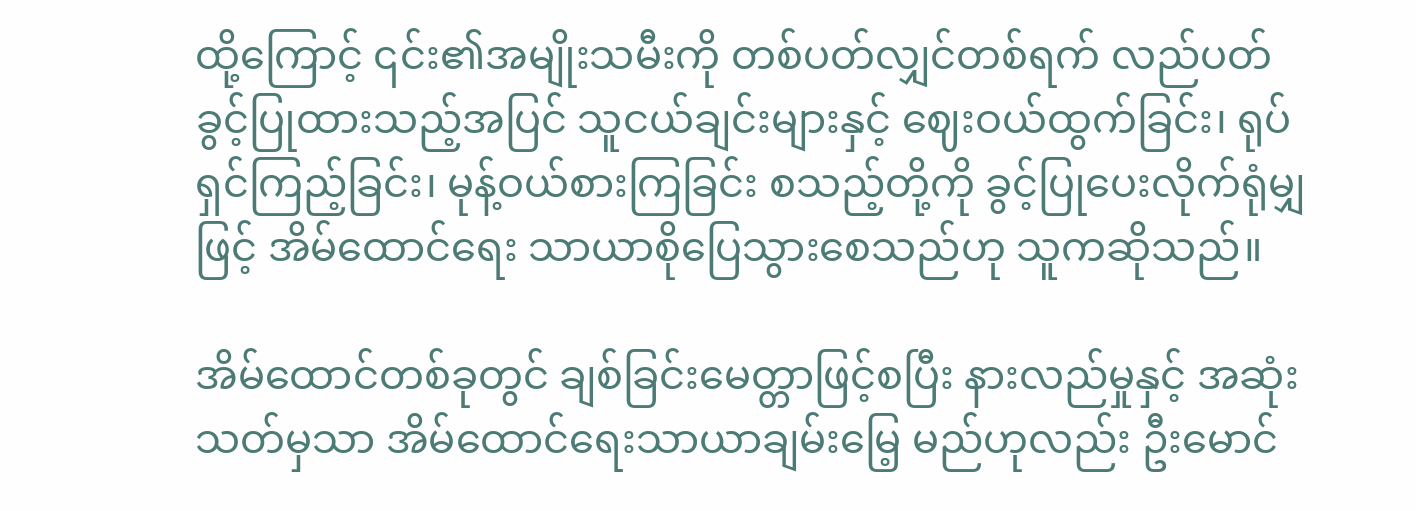ထို့ကြောင့် ၎င်း၏အမျိုးသမီးကို တစ်ပတ်လျှင်တစ်ရက် လည်ပတ်ခွင့်ပြုထားသည့်အပြင် သူငယ်ချင်းများနှင့် ဈေးဝယ်ထွက်ခြင်း၊ ရုပ်ရှင်ကြည့်ခြင်း၊ မုန့်ဝယ်စားကြခြင်း စသည့်တို့ကို ခွင့်ပြုပေးလိုက်ရုံမျှဖြင့် အိမ်ထောင်ရေး သာယာစိုပြေသွားစေသည်ဟု သူကဆိုသည်။

အိမ်ထောင်တစ်ခုတွင် ချစ်ခြင်းမေတ္တာဖြင့်စပြီး နားလည်မှုနှင့် အဆုံးသတ်မှသာ အိမ်ထောင်ရေးသာယာချမ်းမြေ့ မည်ဟုလည်း ဦးမောင်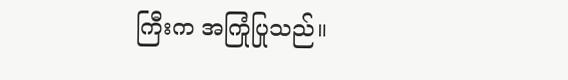ကြီးက အကြုံပြုသည်။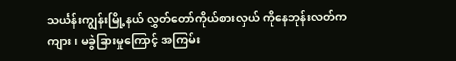သင်္ယန်းကျွန်းမြို့နယ် လွှတ်တော်ကိုယ်စားလှယ် ကိုနေဘုန်းလတ်က ကျား၊ မခွဲခြားမှုကြောင့် အကြမ်း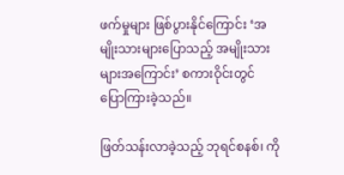ဖက်မှုများ ဖြစ်ပွားနိုင်ကြောင်း ‘အမျိုးသားများပြောသည့် အမျိုးသားများအကြောင်း’ စကားဝိုင်းတွင် ပြောကြားခဲ့သည်။

ဖြတ်သန်းလာခဲ့သည့် ဘုရင်စနစ်၊ ကို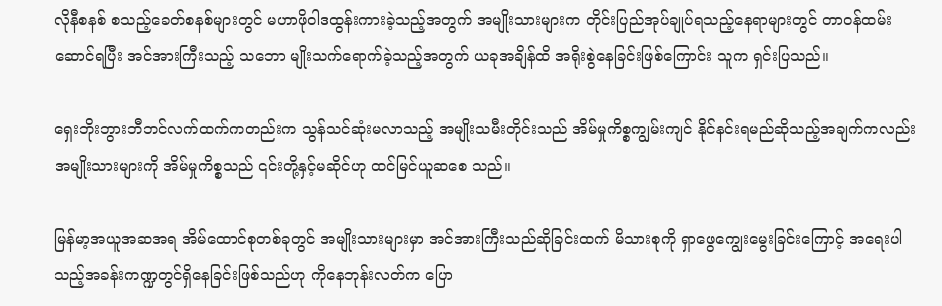လိုနီစနစ် စသည့်ခေတ်စနစ်များတွင် မဟာဖိုဝါဒထွန်းကားခဲ့သည့်အတွက် အမျိုးသားများက တိုင်းပြည်အုပ်ချုပ်ရသည့်နေရာများတွင် တာဝန်ထမ်းဆောင်ရပြီး အင်အားကြီးသည့် သဘော မျိုးသက်ရောက်ခဲ့သည့်အတွက် ယခုအချိန်ထိ အရိုးစွဲနေခြင်းဖြစ်ကြောင်း သူက ရှင်းပြသည်။

ရှေးဘိုးဘွားဘီဘင်လက်ထက်ကတည်းက သွန်သင်ဆုံးမလာသည့် အမျိုးသမီးတိုင်းသည် အိမ်မှုကိစ္စကျွမ်းကျင် နိုင်နင်းရမည်ဆိုသည့်အချက်ကလည်း အမျိုးသားများကို အိမ်မှုကိစ္စသည် ၎င်းတို့နှင့်မဆိုင်ဟု ထင်မြင်ယူဆစေ သည်။

မြန်မာ့အယူအဆအရ အိမ်ထောင်စုတစ်ခုတွင် အမျိုးသားများမှာ အင်အားကြီးသည်ဆိုခြင်းထက် မိသားစုကို ရှာဖွေကျွေးမွေးခြင်းကြောင့် အရေးပါသည့်အခန်းကဏ္ဍတွင်ရှိနေခြင်းဖြစ်သည်ဟု ကိုနေဘုန်းလတ်က ပြော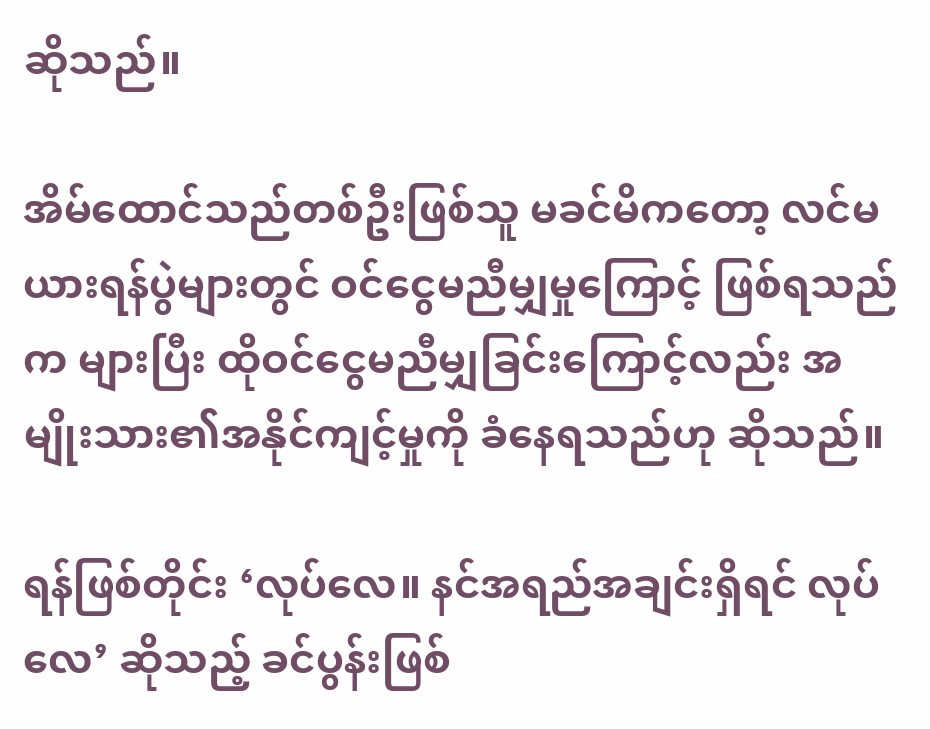ဆိုသည်။

အိမ်ထောင်သည်တစ်ဦးဖြစ်သူ မခင်မိကတော့ လင်မယားရန်ပွဲများတွင် ဝင်ငွေမညီမျှမှုကြောင့် ဖြစ်ရသည်က များပြီး ထိုဝင်ငွေမညီမျှခြင်းကြောင့်လည်း အမျိုးသား၏အနိုင်ကျင့်မှုကို ခံနေရသည်ဟု ဆိုသည်။

ရန်ဖြစ်တိုင်း ‘လုပ်လေ။ နင်အရည်အချင်းရှိရင် လုပ်လေ’ ဆိုသည့် ခင်ပွန်းဖြစ်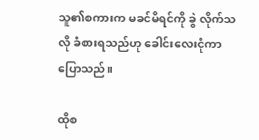သူ၏စကားက မခင်မိရင်ကို ခွဲ လိုက်သလို ခံစားရသည်ဟု ခေါင်းလေးငုံကာ ပြောသည်။

ထိုစ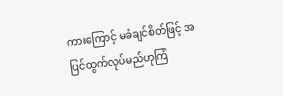ကားကြောင့် မခံချင်စိတ်ဖြင့် အပြင်ထွက်လုပ်မည်ဟုကြံ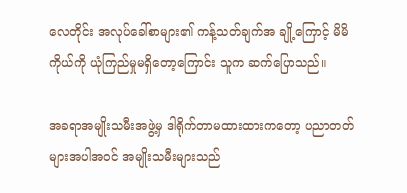လေတိုင်း အလုပ်ခေါ်စာများ၏ ကန့်သတ်ချက်အ ချို့ကြောင့် မိမိကိုယ်ကို ယုံကြည်မှုမရှိတော့ကြောင်း သူက ဆက်ပြောသည်။

အခရာအမျိုးသမီးအဖွဲ့မှ ဒါရိုက်တာမထားထားကတော့ ပညာတတ်များအပါအဝင် အမျိုးသမီးများသည်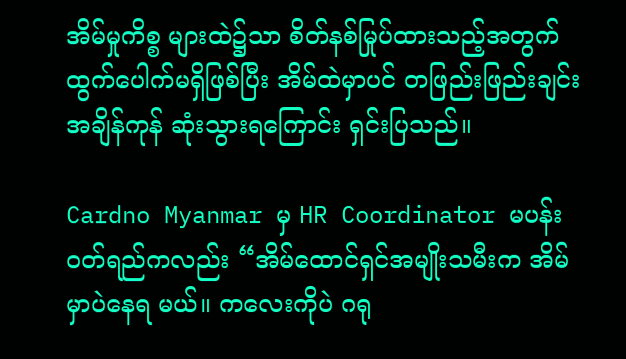အိမ်မှုကိစ္စ များထဲ၌သာ စိတ်နစ်မြုပ်ထားသည့်အတွက် ထွက်ပေါက်မရှိဖြစ်ပြီး အိမ်ထဲမှာပင် တဖြည်းဖြည်းချင်း အချိန်ကုန် ဆုံးသွားရကြောင်း ရှင်းပြသည်။

Cardno Myanmar မှ HR Coordinator မပန်းဝတ်ရည်ကလည်း “အိမ်ထောင်ရှင်အမျိုးသမီးက အိမ်မှာပဲနေရ မယ်။ ကလေးကိုပဲ ဂရု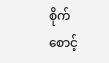စိုက်စောင့်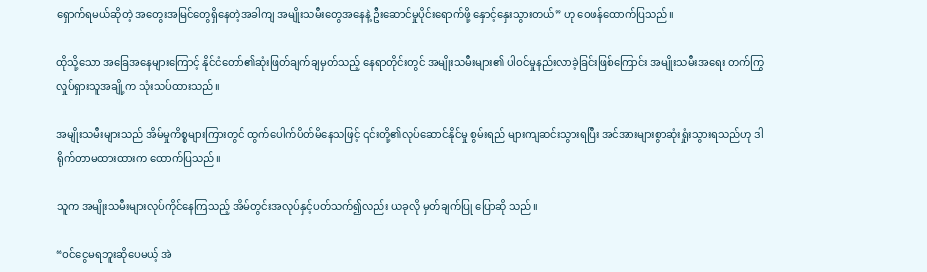ရှောက်ရမယ်ဆိုတဲ့ အတွေးအမြင်တွေရှိနေတဲ့အခါကျ အမျိုးသမီးတွေအနေနဲ့ ဦးဆောင်မှုပိုင်းရောက်ဖို့ နှောင့်နှေးသွားတယ်” ဟု ဝေဖန်ထောက်ပြသည်။

ထိုသို့သော အခြေအနေများကြောင့် နိုင်ငံတော်၏ဆုံးဖြတ်ချက်ချမှတ်သည့် နေရာတိုင်းတွင် အမျိုးသမီးများ၏ ပါဝင်မှုနည်းလာခဲ့ခြင်းဖြစ်ကြောင်း အမျိုးသမီးအရေး တက်ကြွလှုပ်ရှားသူအချို့က သုံးသပ်ထားသည်။

အမျိုးသမီးများသည် အိမ်မှုကိစ္စများကြားတွင် ထွက်ပေါက်ပိတ်မိနေသဖြင့် ၎င်းတို့၏လုပ်ဆောင်နိုင်မှု စွမ်းရည် များကျဆင်းသွားရပြီး အင်အားများစွာဆုံးရှုံးသွားရသည်ဟု ဒါရိုက်တာမထားထားက ထောက်ပြသည်။

သူက အမျိုးသမီးများလုပ်ကိုင်နေကြသည့် အိမ်တွင်းအလုပ်နှင့်ပတ်သက်၍လည်း ယခုလို မှတ်ချက်ပြု ပြောဆို သည်။

“ဝင်ငွေမရဘူးဆိုပေမယ့် အဲ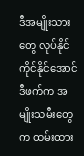ဒီအမျိုးသားတွေ လုပ်နိုင်ကိုင်နိုင်အောင် ဒီဖက်က အမျိုးသမီးတွေက ထမ်းထား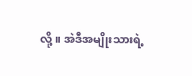လို့။ အဲဒီအမျိုးသားရဲ့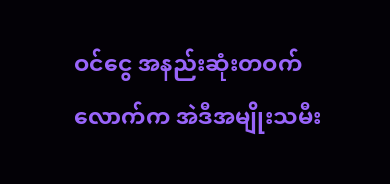ဝင်ငွေ အနည်းဆုံးတဝက်လောက်က အဲဒီအမျိုးသမီး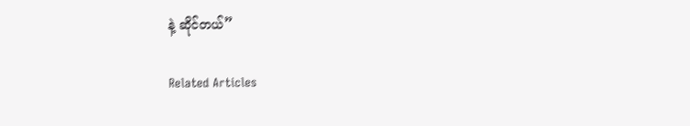နဲ့ ဆိုင်တယ်”

Related Articles